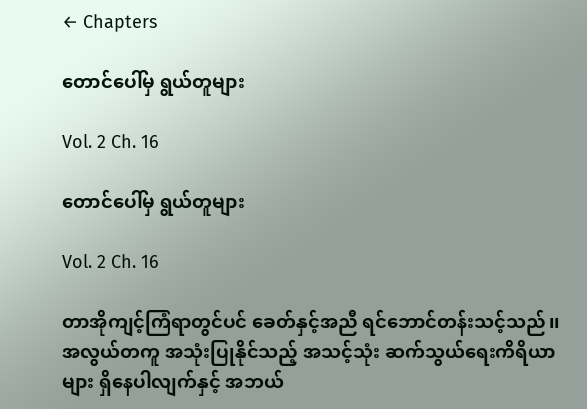← Chapters

တောင်ပေါ်မှ ရွယ်တူများ

Vol. 2 Ch. 16

တောင်ပေါ်မှ ရွယ်တူများ

Vol. 2 Ch. 16

တာအိုကျင့်ကြံရာတွင်ပင် ခေတ်နှင့်အညီ ရင်ဘောင်တန်းသင့်သည်၊၊ အလွယ်တကူ အသုံးပြုနိုင်သည့် အသင့်သုံး ဆက်သွယ်ရေးကိရိယာများ ရှိနေပါလျက်နှင့် အဘယ်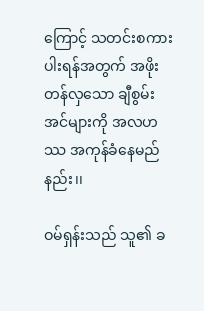ကြောင့် သတင်းစကားပါးရန်အတွက် အဖိုးတန်လှသော ချီစွမ်းအင်များကို အလဟဿ အကုန်ခံနေမည်နည်း၊၊

ဝမ်ရှန်းသည် သူ၏ ခ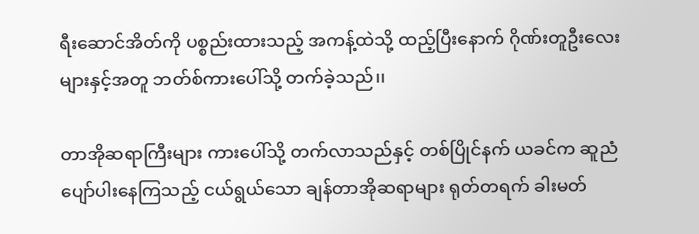ရီးဆောင်အိတ်ကို ပစ္စည်းထားသည့် အကန့်ထဲသို့ ထည့်ပြီးနောက် ဂိုဏ်းတူဦးလေးများနှင့်အတူ ဘတ်စ်ကားပေါ်သို့ တက်ခဲ့သည်၊၊

တာအိုဆရာကြီးများ ကားပေါ်သို့ တက်လာသည်နှင့် တစ်ပြိုင်နက် ယခင်က ဆူညံပျော်ပါးနေကြသည့် ငယ်ရွယ်သော ချန်တာအိုဆရာများ ရုတ်တရက် ခါးမတ်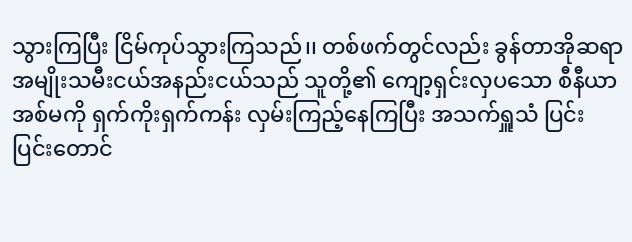သွားကြပြီး ငြိမ်ကုပ်သွားကြသည်၊၊ တစ်ဖက်တွင်လည်း ခွန်တာအိုဆရာ အမျိုးသမီးငယ်အနည်းငယ်သည် သူတို့၏ ကျော့ရှင်းလှပသော စီနီယာအစ်မကို ရှက်ကိုးရှက်ကန်း လှမ်းကြည့်နေကြပြီး အသက်ရှူသံ ပြင်းပြင်းတောင်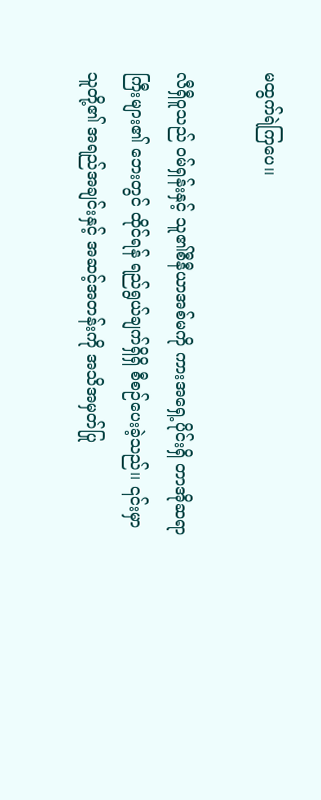မထွက်ရဲကြပေ၊၊

လီရှီဝူသည် ဝမ်ရှန်းနှင့် သူ၏စီနီယာအစ်မကို ကားအရှေ့ပိုင်းရှိ တာအိုဆရာကြီးများ၏ ဘေးတွင် ထိုင်ရန် ရည်ရွယ်ချက်ရှိရှိ စီစဉ်ပေးခဲ့သည်၊၊ ၎င်းမှာ သူတို့၏ အရည်အချင်းနှင့် အဆင့်အတန်းကို အသိအမှတ်ပြု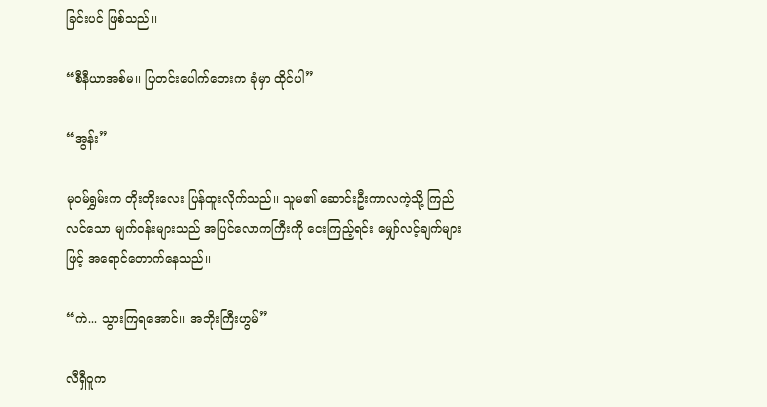ခြင်းပင် ဖြစ်သည်၊၊

“စီနီယာအစ်မ၊၊ ပြတင်းပေါက်ဘေးက ခုံမှာ ထိုင်ပါ”

“အွန်း”

မုဝမ်ရွှမ်းက တိုးတိုးလေး ပြန်ထူးလိုက်သည်၊၊ သူမ၏ ဆောင်းဦးကာလကဲ့သို့ ကြည်လင်သော မျက်ဝန်းများသည် အပြင်လောကကြီးကို ငေးကြည့်ရင်း မျှော်လင့်ချက်များဖြင့် အရောင်တောက်နေသည်၊၊

“ကဲ... သွားကြရအောင်၊၊ အဘိုးကြီးဟွမ်”

လီရှီဝူက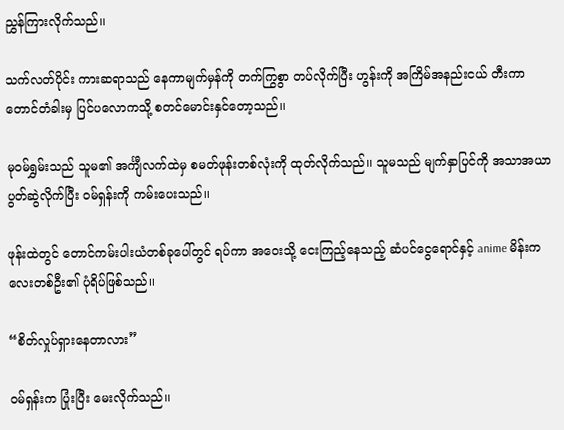ညွှန်ကြားလိုက်သည်၊၊

သက်လတ်ပိုင်း ကားဆရာသည် နေကာမျက်မှန်ကို တက်ကြွစွာ တပ်လိုက်ပြီး ဟွန်းကို အကြိမ်အနည်းငယ် တီးကာ တောင်တံခါးမှ ပြင်ပလောကသို့ စတင်မောင်းနှင်တော့သည်၊၊

မုဝမ်ရွှမ်းသည် သူမ၏ အင်္ကျီလက်ထဲမှ စမတ်ဖုန်းတစ်လုံးကို ထုတ်လိုက်သည်၊၊ သူမသည် မျက်နှာပြင်ကို အသာအယာ ပွတ်ဆွဲလိုက်ပြီး ဝမ်ရှန်းကို ကမ်းပေးသည်၊၊

ဖုန်းထဲတွင် တောင်ကမ်းပါးယံတစ်ခုပေါ်တွင် ရပ်ကာ အဝေးသို့ ငေးကြည့်နေသည့် ဆံပင်ငွေရောင်နှင့် anime မိန်းကလေးတစ်ဦး၏ ပုံရိပ်ဖြစ်သည်၊၊

“စိတ်လှုပ်ရှားနေတာလား”

ဝမ်ရှန်းက ပြုံးပြီး မေးလိုက်သည်၊၊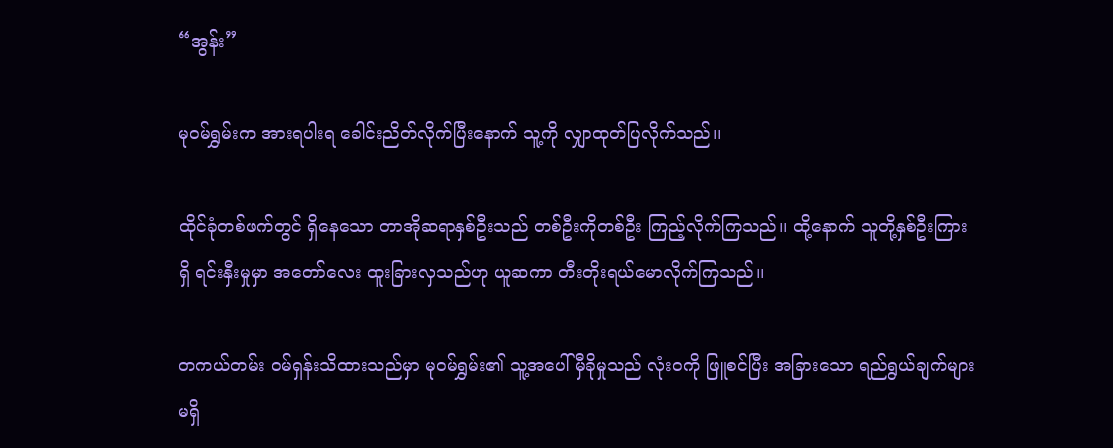“အွန်း”

မုဝမ်ရွှမ်းက အားရပါးရ ခေါင်းညိတ်လိုက်ပြီးနောက် သူ့ကို လျှာထုတ်ပြလိုက်သည်၊၊

ထိုင်ခုံတစ်ဖက်တွင် ရှိနေသော တာအိုဆရာနှစ်ဦးသည် တစ်ဦးကိုတစ်ဦး ကြည့်လိုက်ကြသည်၊၊ ထို့နောက် သူတို့နှစ်ဦးကြားရှိ ရင်းနှီးမှုမှာ အတော်လေး ထူးခြားလှသည်ဟု ယူဆကာ တီးတိုးရယ်မောလိုက်ကြသည်၊၊

တကယ်တမ်း ဝမ်ရှန်းသိထားသည်မှာ မုဝမ်ရွှမ်း၏ သူ့အပေါ် မှီခိုမှုသည် လုံးဝကို ဖြူစင်ပြီး အခြားသော ရည်ရွယ်ချက်များ မရှိ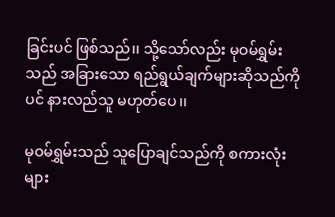ခြင်းပင် ဖြစ်သည်၊၊ သို့သော်လည်း မုဝမ်ရွှမ်းသည် အခြားသော ရည်ရွယ်ချက်များဆိုသည်ကိုပင် နားလည်သူ မဟုတ်ပေ၊၊

မုဝမ်ရွှမ်းသည် သူပြောချင်သည်ကို စကားလုံးများ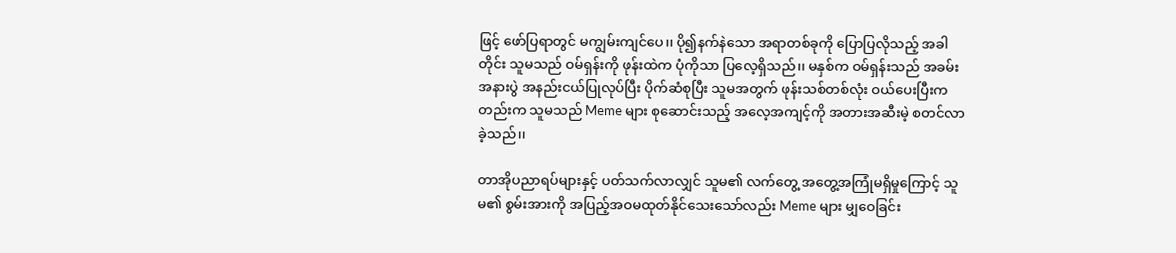ဖြင့် ဖော်ပြရာတွင် မကျွမ်းကျင်ပေ၊၊ ပို၍နက်နဲသော အရာတစ်ခုကို ပြောပြလိုသည့် အခါတိုင်း သူမသည် ဝမ်ရှန်းကို ဖုန်းထဲက ပုံကိုသာ ပြလေ့ရှိသည်၊၊ မနှစ်က ဝမ်ရှန်းသည် အခမ်းအနားပွဲ အနည်းငယ်ပြုလုပ်ပြီး ပိုက်ဆံစုပြီး သူမအတွက် ဖုန်းသစ်တစ်လုံး ဝယ်ပေးပြီးကတည်းက သူမသည် Meme များ စုဆောင်းသည့် အလေ့အကျင့်ကို အတားအဆီးမဲ့ စတင်လာခဲ့သည်၊၊

တာအိုပညာရပ်များနှင့် ပတ်သက်လာလျှင် သူမ၏ လက်တွေ့ အတွေ့အကြုံမရှိမှုကြောင့် သူမ၏ စွမ်းအားကို အပြည့်အဝမထုတ်နိုင်သေးသော်လည်း Meme များ မျှဝေခြင်း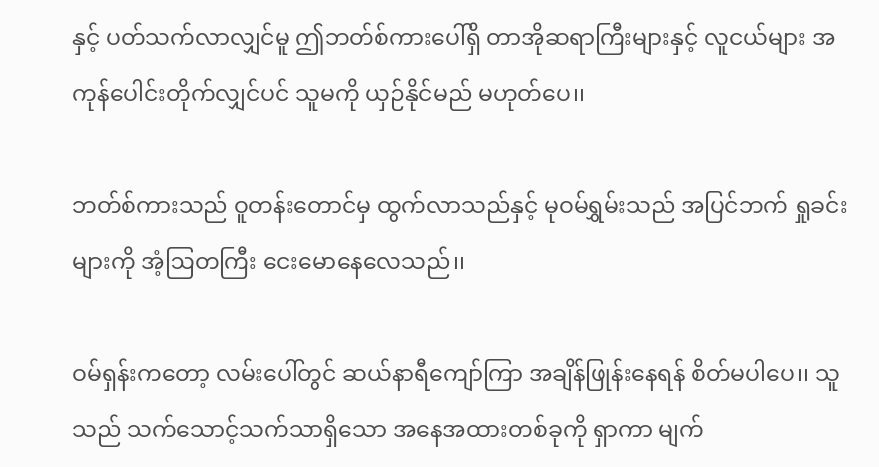နှင့် ပတ်သက်လာလျှင်မူ ဤဘတ်စ်ကားပေါ်ရှိ တာအိုဆရာကြီးများနှင့် လူငယ်များ အကုန်ပေါင်းတိုက်လျှင်ပင် သူမကို ယှဉ်နိုင်မည် မဟုတ်ပေ၊၊

ဘတ်စ်ကားသည် ဝူတန်းတောင်မှ ထွက်လာသည်နှင့် မုဝမ်ရွှမ်းသည် အပြင်ဘက် ရှုခင်းများကို အံ့ဩတကြီး ငေးမောနေလေသည်၊၊

ဝမ်ရှန်းကတော့ လမ်းပေါ်တွင် ဆယ်နာရီကျော်ကြာ အချိန်ဖြုန်းနေရန် စိတ်မပါပေ၊၊ သူသည် သက်သောင့်သက်သာရှိသော အနေအထားတစ်ခုကို ရှာကာ မျက်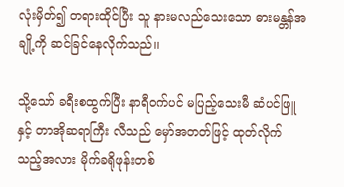လုံးမှိတ်၍ တရားထိုင်ပြီး သူ နားမလည်သေးသော ဓားမန္တန်အချို့ကို ဆင်ခြင်နေလိုက်သည်၊၊

သို့သော် ခရီးစထွက်ပြီး နာရီဝက်ပင် မပြည့်သေးမီ ဆံပင်ဖြူနှင့် တာအိုဆရာကြီး လီသည် မှော်အတတ်ဖြင့် ထုတ်လိုက်သည့်အလား မိုက်ခရိုဖုန်းတစ်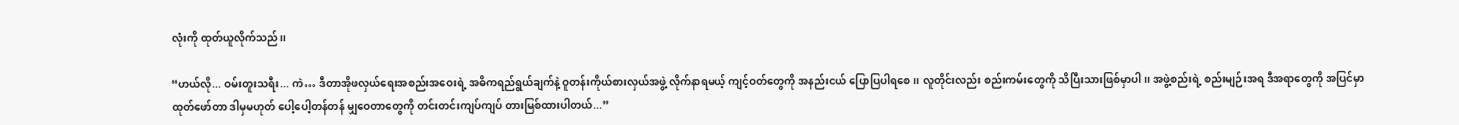လုံးကို ထုတ်ယူလိုက်သည်၊၊

“ဟယ်လို... ဝမ်းတူးသရီး... ကဲ… ဒီတာအိုဖလှယ်ရေးအစည်းအဝေးရဲ့ အဓိကရည်ရွယ်ချက်နဲ့ ဝူတန်းကိုယ်စားလှယ်အဖွဲ့ လိုက်နာရမယ့် ကျင့်ဝတ်တွေကို အနည်းငယ် ပြောပြပါရစေ၊၊ လူတိုင်းလည်း စည်းကမ်းတွေကို သိပြီးသားဖြစ်မှာပါ၊၊ အဖွဲ့စည်းရဲ့ စည်းမျဉ်းအရ ဒီအရာတွေကို အပြင်မှာ ထုတ်ဖော်တာ ဒါမှမဟုတ် ပေါ့ပေါ့တန်တန် မျှဝေတာတွေကို တင်းတင်းကျပ်ကျပ် တားမြစ်ထားပါတယ်...”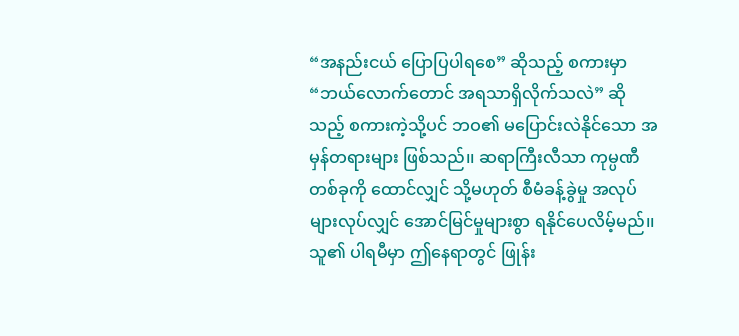“အနည်းငယ် ပြောပြပါရစေ” ဆိုသည့် စကားမှာ “ဘယ်လောက်တောင် အရသာရှိလိုက်သလဲ” ဆိုသည့် စကားကဲ့သို့ပင် ဘဝ၏ မပြောင်းလဲနိုင်သော အမှန်တရားများ ဖြစ်သည်၊၊ ဆရာကြီးလီသာ ကုမ္ပဏီတစ်ခုကို ထောင်လျှင် သို့မဟုတ် စီမံခန့်ခွဲမှု အလုပ်များလုပ်လျှင် အောင်မြင်မှုများစွာ ရနိုင်ပေလိမ့်မည်၊၊ သူ၏ ပါရမီမှာ ဤနေရာတွင် ဖြုန်း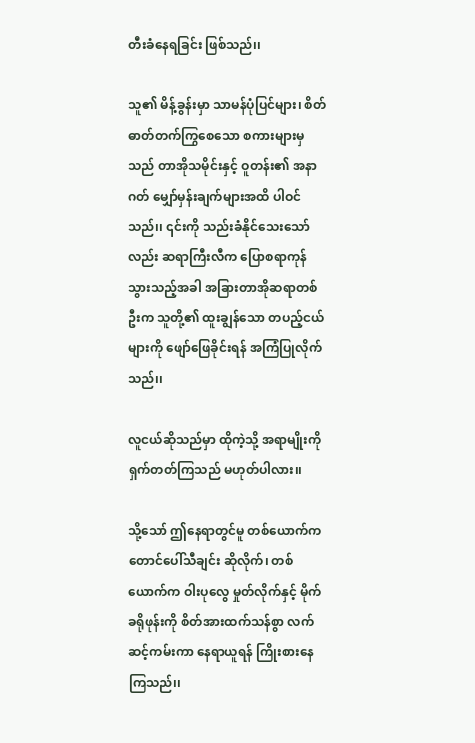တီးခံနေရခြင်း ဖြစ်သည်၊၊

သူ၏ မိန့်ခွန်းမှာ သာမန်ပုံပြင်များ၊ စိတ်ဓာတ်တက်ကြွစေသော စကားများမှသည် တာအိုသမိုင်းနှင့် ဝူတန်း၏ အနာဂတ် မျှော်မှန်းချက်များအထိ ပါဝင်သည်၊၊ ၎င်းကို သည်းခံနိုင်သေးသော်လည်း ဆရာကြီးလီက ပြောစရာကုန်သွားသည့်အခါ အခြားတာအိုဆရာတစ်ဦးက သူတို့၏ ထူးချွန်သော တပည့်ငယ်များကို ဖျော်ဖြေခိုင်းရန် အကြံပြုလိုက်သည်၊၊

လူငယ်ဆိုသည်မှာ ထိုကဲ့သို့ အရာမျိုးကို ရှက်တတ်ကြသည် မဟုတ်ပါလား၊၊

သို့သော် ဤနေရာတွင်မူ တစ်ယောက်က တောင်ပေါ်သီချင်း ဆိုလိုက်၊ တစ်ယောက်က ဝါးပုလွေ မှုတ်လိုက်နှင့် မိုက်ခရိုဖုန်းကို စိတ်အားထက်သန်စွာ လက်ဆင့်ကမ်းကာ နေရာယူရန် ကြိုးစားနေကြသည်၊၊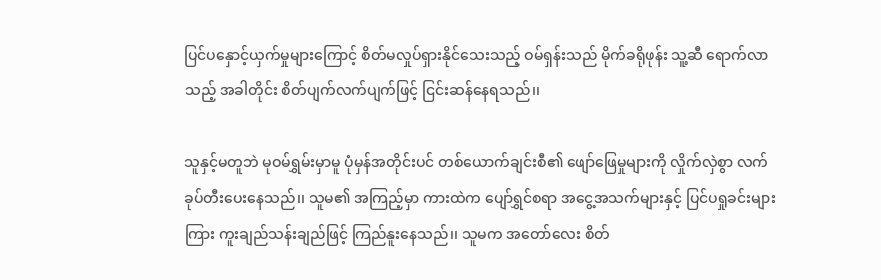ပြင်ပနှောင့်ယှက်မှုများကြောင့် စိတ်မလှုပ်ရှားနိုင်သေးသည့် ဝမ်ရှန်းသည် မိုက်ခရိုဖုန်း သူ့ဆီ ရောက်လာသည့် အခါတိုင်း စိတ်ပျက်လက်ပျက်ဖြင့် ငြင်းဆန်နေရသည်၊၊

သူနှင့်မတူဘဲ မုဝမ်ရွှမ်းမှာမူ ပုံမှန်အတိုင်းပင် တစ်ယောက်ချင်းစီ၏ ဖျော်ဖြေမှုများကို လှိုက်လှဲစွာ လက်ခုပ်တီးပေးနေသည်၊၊ သူမ၏ အကြည့်မှာ ကားထဲက ပျော်ရွှင်စရာ အငွေ့အသက်များနှင့် ပြင်ပရှုခင်းများကြား ကူးချည်သန်းချည်ဖြင့် ကြည်နူးနေသည်၊၊ သူမက အတော်လေး စိတ်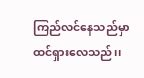ကြည်လင်နေသည်မှာ ထင်ရှားလေသည်၊၊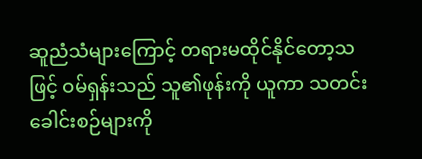ဆူညံသံများကြောင့် တရားမထိုင်နိုင်တော့သဖြင့် ဝမ်ရှန်းသည် သူ၏ဖုန်းကို ယူကာ သတင်းခေါင်းစဉ်များကို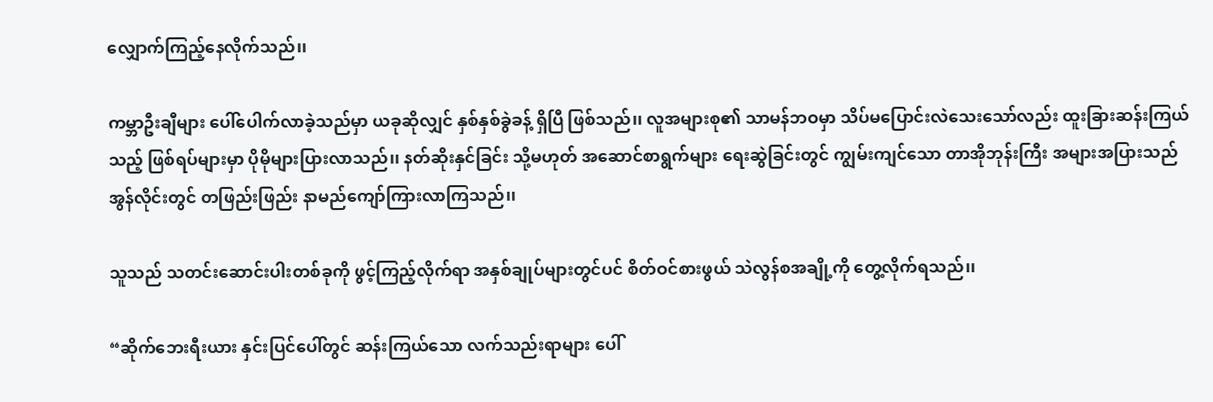လျှောက်ကြည့်နေလိုက်သည်၊၊

ကမ္ဘာဦးချီများ ပေါ်ပေါက်လာခဲ့သည်မှာ ယခုဆိုလျှင် နှစ်နှစ်ခွဲခန့် ရှိပြီ ဖြစ်သည်၊၊ လူအများစု၏ သာမန်ဘဝမှာ သိပ်မပြောင်းလဲသေးသော်လည်း ထူးခြားဆန်းကြယ်သည့် ဖြစ်ရပ်များမှာ ပိုမိုများပြားလာသည်၊၊ နတ်ဆိုးနှင်ခြင်း သို့မဟုတ် အဆောင်စာရွက်များ ရေးဆွဲခြင်းတွင် ကျွမ်းကျင်သော တာအိုဘုန်းကြီး အများအပြားသည် အွန်လိုင်းတွင် တဖြည်းဖြည်း နာမည်ကျော်ကြားလာကြသည်၊၊

သူသည် သတင်းဆောင်းပါးတစ်ခုကို ဖွင့်ကြည့်လိုက်ရာ အနှစ်ချုပ်များတွင်ပင် စိတ်ဝင်စားဖွယ် သဲလွန်စအချို့ကို တွေ့လိုက်ရသည်၊၊

“ဆိုက်ဘေးရီးယား နှင်းပြင်ပေါ်တွင် ဆန်းကြယ်သော လက်သည်းရာများ ပေါ်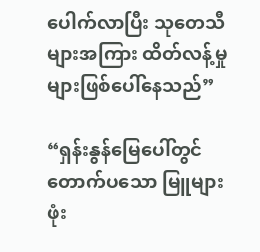ပေါက်လာပြီး သုတေသီများအကြား ထိတ်လန့်မှုများဖြစ်ပေါ်နေသည်”

“ရှန်းနွန်မြေပေါ်တွင် တောက်ပသော မြူများ ဖုံး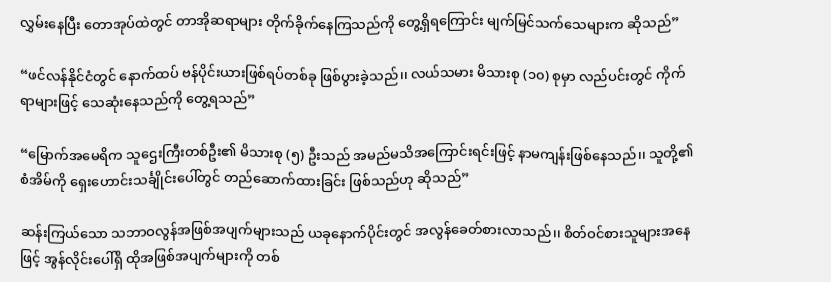လွှမ်းနေပြီး တောအုပ်ထဲတွင် တာအိုဆရာများ တိုက်ခိုက်နေကြသည်ကို တွေ့ရှိရကြောင်း မျက်မြင်သက်သေများက ဆိုသည်”

“ဖင်လန်နိုင်ငံတွင် နောက်ထပ် ဗန်ပိုင်းယားဖြစ်ရပ်တစ်ခု ဖြစ်ပွားခဲ့သည်၊၊ လယ်သမား မိသားစု (၁၀) စုမှာ လည်ပင်းတွင် ကိုက်ရာများဖြင့် သေဆုံးနေသည်ကို တွေ့ရသည်”

“မြောက်အမေရိက သူဌေးကြီးတစ်ဦး၏ မိသားစု (၅) ဦးသည် အမည်မသိအကြောင်းရင်းဖြင့် နာမကျန်းဖြစ်နေသည်၊၊ သူတို့၏ စံအိမ်ကို ရှေးဟောင်းသင်္ချိုင်းပေါ်တွင် တည်ဆောက်ထားခြင်း ဖြစ်သည်ဟု ဆိုသည်”

ဆန်းကြယ်သော သဘာဝလွန်အဖြစ်အပျက်များသည် ယခုနောက်ပိုင်းတွင် အလွန်ခေတ်စားလာသည်၊၊ စိတ်ဝင်စားသူများအနေဖြင့် အွန်လိုင်းပေါ်ရှိ ထိုအဖြစ်အပျက်များကို တစ်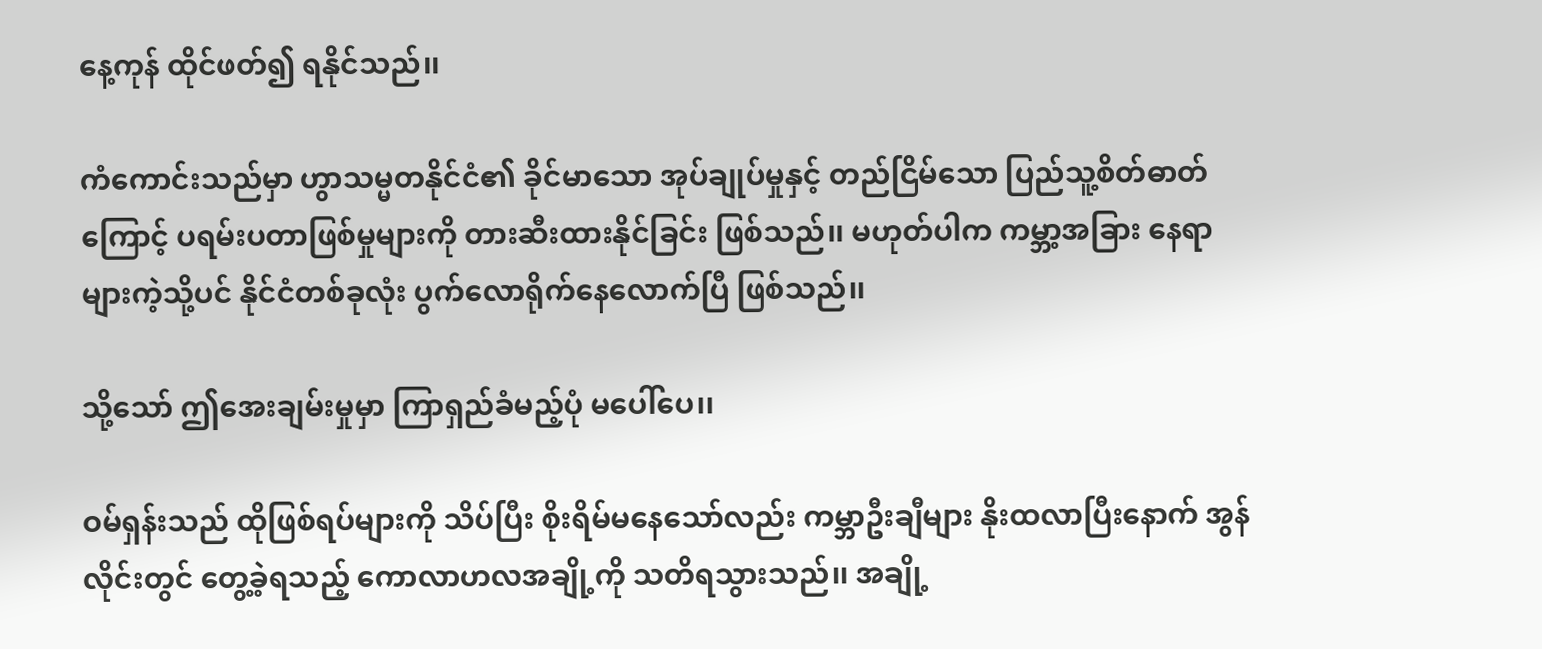နေ့ကုန် ထိုင်ဖတ်၍ ရနိုင်သည်၊၊

ကံကောင်းသည်မှာ ဟွာသမ္မတနိုင်ငံ၏ ခိုင်မာသော အုပ်ချုပ်မှုနှင့် တည်ငြိမ်သော ပြည်သူ့စိတ်ဓာတ်ကြောင့် ပရမ်းပတာဖြစ်မှုများကို တားဆီးထားနိုင်ခြင်း ဖြစ်သည်၊၊ မဟုတ်ပါက ကမ္ဘာ့အခြား နေရာများကဲ့သို့ပင် နိုင်ငံတစ်ခုလုံး ပွက်လောရိုက်နေလောက်ပြီ ဖြစ်သည်၊၊

သို့သော် ဤအေးချမ်းမှုမှာ ကြာရှည်ခံမည့်ပုံ မပေါ်ပေ၊၊

ဝမ်ရှန်းသည် ထိုဖြစ်ရပ်များကို သိပ်ပြီး စိုးရိမ်မနေသော်လည်း ကမ္ဘာဦးချီများ နိုးထလာပြီးနောက် အွန်လိုင်းတွင် တွေ့ခဲ့ရသည့် ကောလာဟလအချို့ကို သတိရသွားသည်၊၊ အချို့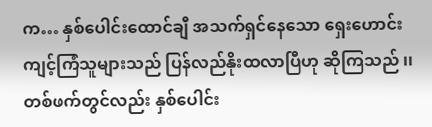က… နှစ်ပေါင်းထောင်ချီ အသက်ရှင်နေသော ရှေးဟောင်းကျင့်ကြံသူများသည် ပြန်လည်နိုးထလာပြီဟု ဆိုကြသည် ၊၊ တစ်ဖက်တွင်လည်း နှစ်ပေါင်း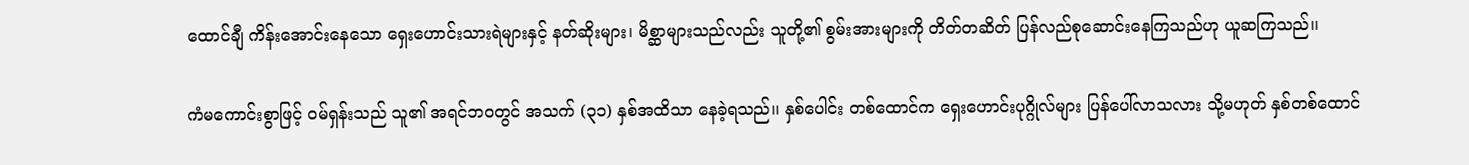ထောင်ချီ ကိန်းအောင်းနေသော ရှေးဟောင်းသားရဲများနှင့် နတ်ဆိုးများ၊ မိစ္ဆာများသည်လည်း သူတို့၏ စွမ်းအားများကို တိတ်တဆိတ် ပြန်လည်စုဆောင်းနေကြသည်ဟု ယူဆကြသည်၊၊

ကံမကောင်းစွာဖြင့် ဝမ်ရှန်းသည် သူ၏ အရင်ဘဝတွင် အသက် (၃၁) နှစ်အထိသာ နေခဲ့ရသည်၊၊ နှစ်ပေါင်း တစ်ထောင်က ရှေးဟောင်းပုဂ္ဂိုလ်များ ပြန်ပေါ်လာသလား သို့မဟုတ် နှစ်တစ်ထောင်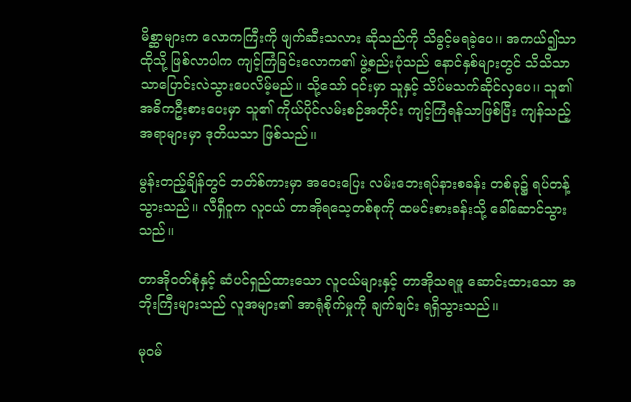မိစ္ဆာများက လောကကြီးကို ဖျက်ဆီးသလား ဆိုသည်ကို သိခွင့်မရခဲ့ပေ၊၊ အကယ်၍သာ ထိုသို့ ဖြစ်လာပါက ကျင့်ကြံခြင်းလောက၏ ဖွဲ့စည်းပုံသည် နောင်နှစ်များတွင် သိသိသာသာပြောင်းလဲသွားပေလိမ့်မည်၊၊ သို့သော် ၎င်းမှာ သူနှင့် သိပ်မသက်ဆိုင်လှပေ၊၊ သူ၏ အဓိကဦးစားပေးမှာ သူ၏ ကိုယ်ပိုင်လမ်းစဉ်အတိုင်း ကျင့်ကြံရန်သာဖြစ်ပြီး ကျန်သည့်အရာများမှာ ဒုတိယသာ ဖြစ်သည်၊၊

မွန်းတည့်ချိန်တွင် ဘတ်စ်ကားမှာ အဝေးပြေး လမ်းဘေးရပ်နားစခန်း တစ်ခု၌ ရပ်တန့်သွားသည်၊၊ လီရှီဝူက လူငယ် တာအိုရသေ့တစ်စုကို ထမင်းစားခန်းသို့ ခေါ်ဆောင်သွားသည်၊၊

တာအိုဝတ်စုံနှင့် ဆံပင်ရှည်ထားသော လူငယ်များနှင့် တာအိုသရဖူ ဆောင်းထားသော အဘိုးကြီးများသည် လူအများ၏ အာရုံစိုက်မှုကို ချက်ချင်း ရရှိသွားသည်၊၊

မုဝမ်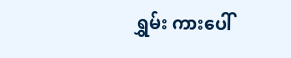ရွှမ်း ကားပေါ်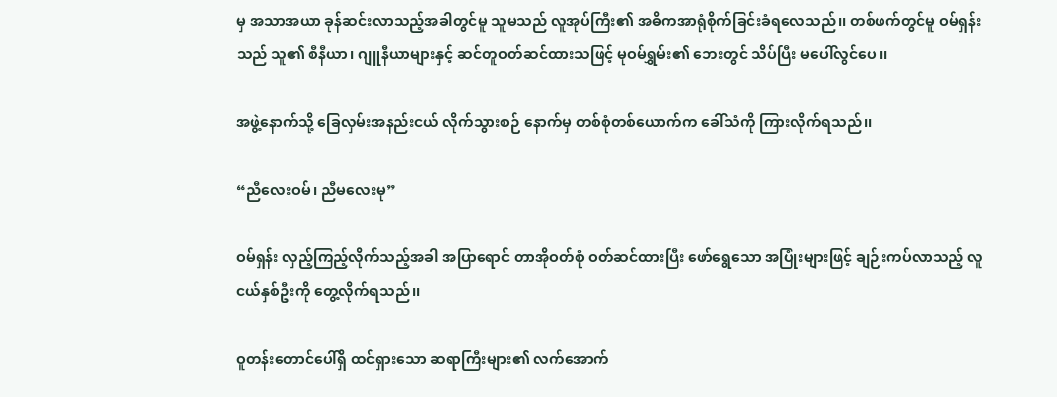မှ အသာအယာ ခုန်ဆင်းလာသည့်အခါတွင်မူ သူမသည် လူအုပ်ကြီး၏ အဓိကအာရုံစိုက်ခြင်းခံရလေသည်၊၊ တစ်ဖက်တွင်မူ ဝမ်ရှန်းသည် သူ၏ စီနီယာ၊ ဂျူနီယာများနှင့် ဆင်တူဝတ်ဆင်ထားသဖြင့် မုဝမ်ရွှမ်း၏ ဘေးတွင် သိပ်ပြီး မပေါ်လွင်ပေ၊၊

အဖွဲ့နောက်သို့ ခြေလှမ်းအနည်းငယ် လိုက်သွားစဉ် နောက်မှ တစ်စုံတစ်ယောက်က ခေါ်သံကို ကြားလိုက်ရသည်၊၊

“ညီလေးဝမ်၊ ညီမလေးမု”

ဝမ်ရှန်း လှည့်ကြည့်လိုက်သည့်အခါ အပြာရောင် တာအိုဝတ်စုံ ဝတ်ဆင်ထားပြီး ဖော်ရွေသော အပြုံးများဖြင့် ချဉ်းကပ်လာသည့် လူငယ်နှစ်ဦးကို တွေ့လိုက်ရသည်၊၊

ဝူတန်းတောင်ပေါ်ရှိ ထင်ရှားသော ဆရာကြီးများ၏ လက်အောက်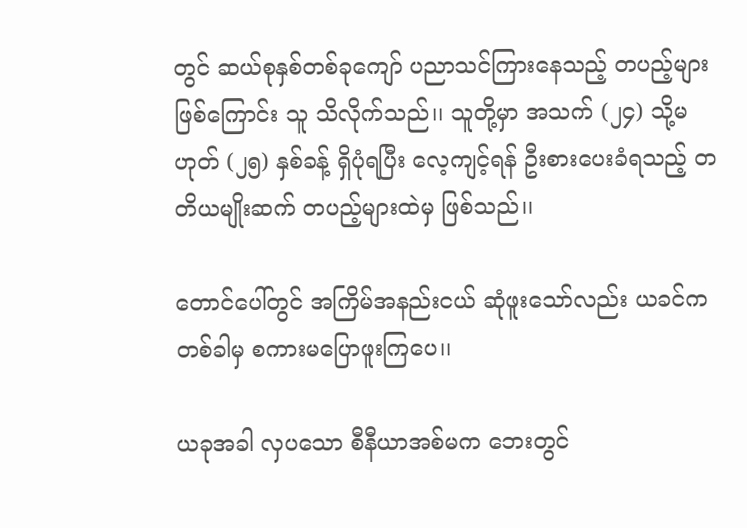တွင် ဆယ်စုနှစ်တစ်ခုကျော် ပညာသင်ကြားနေသည့် တပည့်များ ဖြစ်ကြောင်း သူ သိလိုက်သည်၊၊ သူတို့မှာ အသက် (၂၄) သို့မဟုတ် (၂၅) နှစ်ခန့် ရှိပုံရပြီး လေ့ကျင့်ရန် ဦးစားပေးခံရသည့် တတိယမျိုးဆက် တပည့်များထဲမှ ဖြစ်သည်၊၊

တောင်ပေါ်တွင် အကြိမ်အနည်းငယ် ဆုံဖူးသော်လည်း ယခင်က တစ်ခါမှ စကားမပြောဖူးကြပေ၊၊

ယခုအခါ လှပသော စီနီယာအစ်မက ဘေးတွင်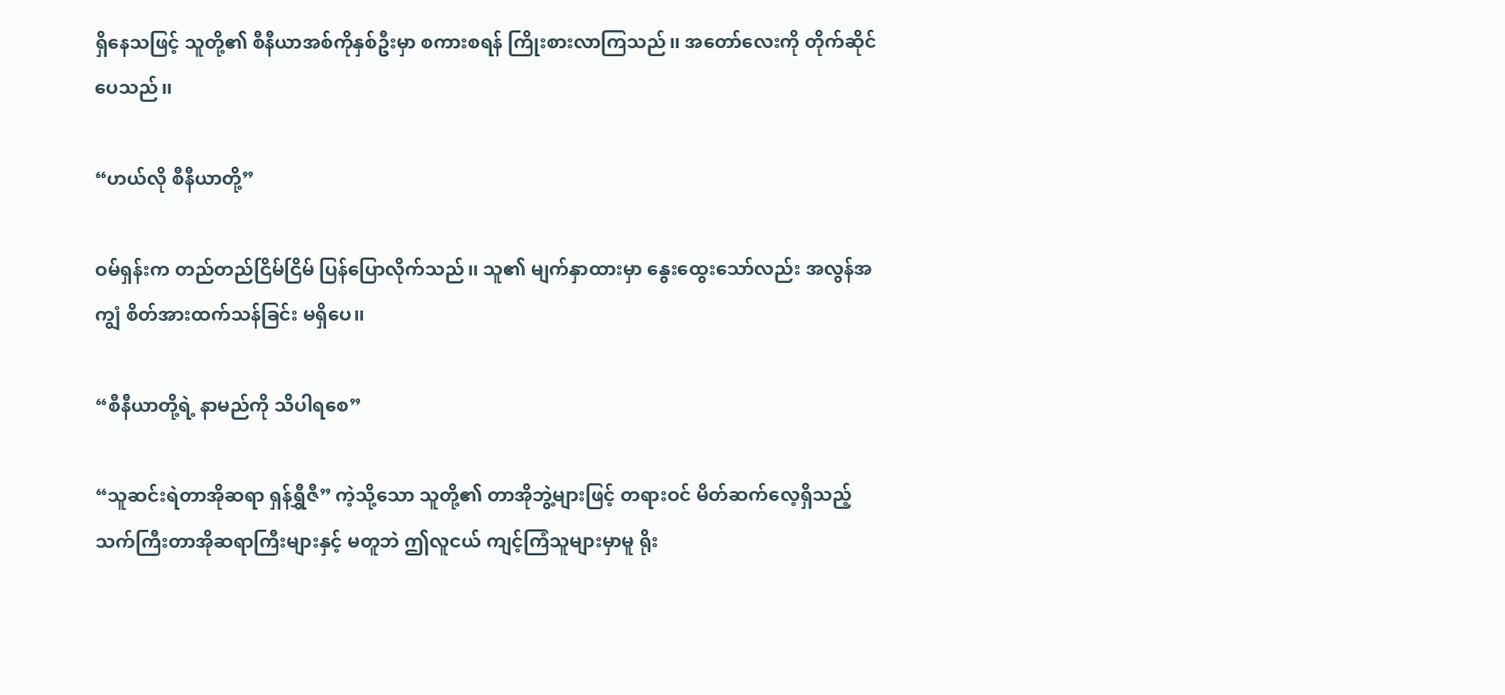ရှိနေသဖြင့် သူတို့၏ စီနီယာအစ်ကိုနှစ်ဦးမှာ စကားစရန် ကြိုးစားလာကြသည်၊၊ အတော်လေးကို တိုက်ဆိုင်ပေသည်၊၊

“ဟယ်လို စီနီယာတို့”

ဝမ်ရှန်းက တည်တည်ငြိမ်ငြိမ် ပြန်ပြောလိုက်သည်၊၊ သူ၏ မျက်နှာထားမှာ နွေးထွေးသော်လည်း အလွန်အကျွံ စိတ်အားထက်သန်ခြင်း မရှိပေ၊၊

“စီနီယာတို့ရဲ့ နာမည်ကို သိပါရစေ”

“သူဆင်းရဲတာအိုဆရာ ရှန်ရွှီဇီ” ကဲ့သို့သော သူတို့၏ တာအိုဘွဲ့များဖြင့် တရားဝင် မိတ်ဆက်လေ့ရှိသည့် သက်ကြီးတာအိုဆရာကြီးများနှင့် မတူဘဲ ဤလူငယ် ကျင့်ကြံသူများမှာမူ ရိုး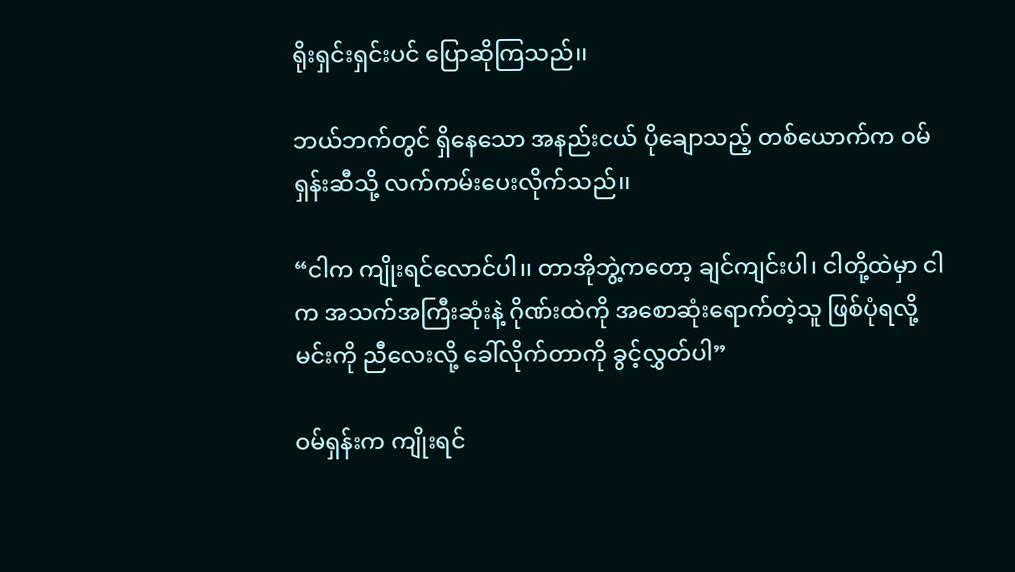ရိုးရှင်းရှင်းပင် ပြောဆိုကြသည်၊၊

ဘယ်ဘက်တွင် ရှိနေသော အနည်းငယ် ပိုချောသည့် တစ်ယောက်က ဝမ်ရှန်းဆီသို့ လက်ကမ်းပေးလိုက်သည်၊၊

“ငါက ကျိုးရင်‌လောင်ပါ၊၊ တာအိုဘွဲ့ကတော့ ချင်ကျင်းပါ၊ ငါတို့ထဲမှာ ငါက အသက်အကြီးဆုံးနဲ့ ဂိုဏ်းထဲကို အစောဆုံးရောက်တဲ့သူ ဖြစ်ပုံရလို့ မင်းကို ညီလေးလို့ ခေါ်လိုက်တာကို ခွင့်လွှတ်ပါ”

ဝမ်ရှန်းက ကျိုးရင်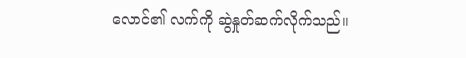လောင်၏ လက်ကို ဆွဲနှုတ်ဆက်လိုက်သည်၊၊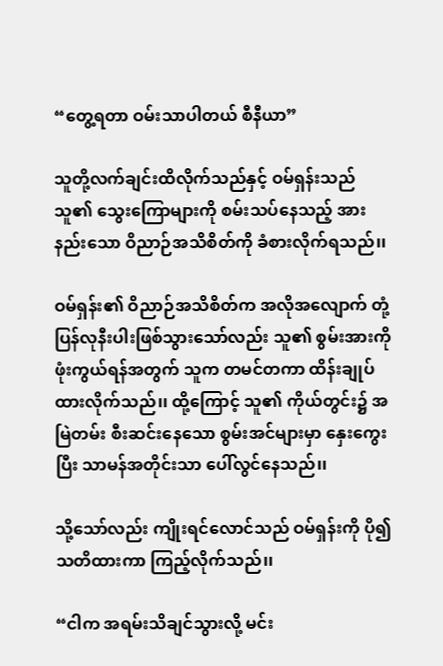“တွေ့ရတာ ဝမ်းသာပါတယ် စီနီယာ”

သူတို့လက်ချင်းထိလိုက်သည်နှင့် ဝမ်ရှန်းသည် သူ၏ သွေးကြောများကို စမ်းသပ်နေသည့် အားနည်းသော ဝိညာဉ်အသိစိတ်ကို ခံစားလိုက်ရသည်၊၊

ဝမ်ရှန်း၏ ဝိညာဉ်အသိစိတ်က အလိုအလျောက် တုံ့ပြန်လုနီးပါးဖြစ်သွားသော်လည်း သူ၏ စွမ်းအားကို ဖုံးကွယ်ရန်အတွက် သူက တမင်တကာ ထိန်းချုပ်ထားလိုက်သည်၊၊ ထို့ကြောင့် သူ၏ ကိုယ်တွင်း၌ အမြဲတမ်း စီးဆင်းနေသော စွမ်းအင်များမှာ နှေးကွေးပြီး သာမန်အတိုင်းသာ ပေါ်လွင်နေသည်၊၊

သို့သော်လည်း ကျိုးရင်‌လောင်သည် ဝမ်ရှန်းကို ပို၍ သတိထားကာ ကြည့်လိုက်သည်၊၊

“ငါက အရမ်းသိချင်သွားလို့ မင်း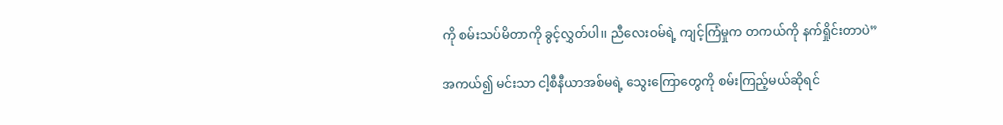ကို စမ်းသပ်မိတာကို ခွင့်လွှတ်ပါ၊၊ ညီလေးဝမ်ရဲ့ ကျင့်ကြံမှုက တကယ်ကို နက်ရှိုင်းတာပဲ”

အကယ်၍ မင်းသာ ငါ့စီနီယာအစ်မရဲ့ သွေးကြောတွေကို စမ်းကြည့်မယ်ဆိုရင်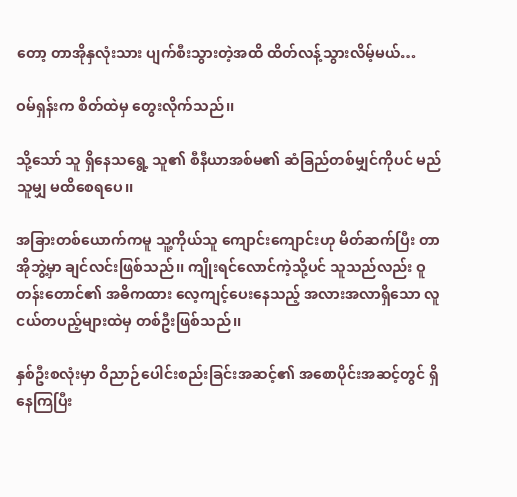တော့ တာအိုနှလုံးသား ပျက်စီးသွားတဲ့အထိ ထိတ်လန့်သွားလိမ့်မယ်…

ဝမ်ရှန်းက စိတ်ထဲမှ တွေးလိုက်သည်၊၊

သို့သော် သူ ရှိနေသရွေ့ သူ၏ စီနီယာအစ်မ၏ ဆံခြည်တစ်မျှင်ကိုပင် မည်သူမျှ မထိစေရပေ၊၊

အခြားတစ်ယောက်ကမူ သူ့ကိုယ်သူ ကျောင်းကျောင်းဟု မိတ်ဆက်ပြီး တာအိုဘွဲ့မှာ ချင်လင်းဖြစ်သည်၊၊ ကျိုးရင်လောင်ကဲ့သို့ပင် သူသည်လည်း ဝူတန်းတောင်၏ အဓိကထား လေ့ကျင့်ပေးနေသည့် အလားအလာရှိသော လူငယ်တပည့်များထဲမှ တစ်ဦးဖြစ်သည်၊၊

နှစ်ဦးစလုံးမှာ ဝိညာဉ်ပေါင်းစည်းခြင်းအဆင့်၏ အစောပိုင်းအဆင့်တွင် ရှိနေကြပြီး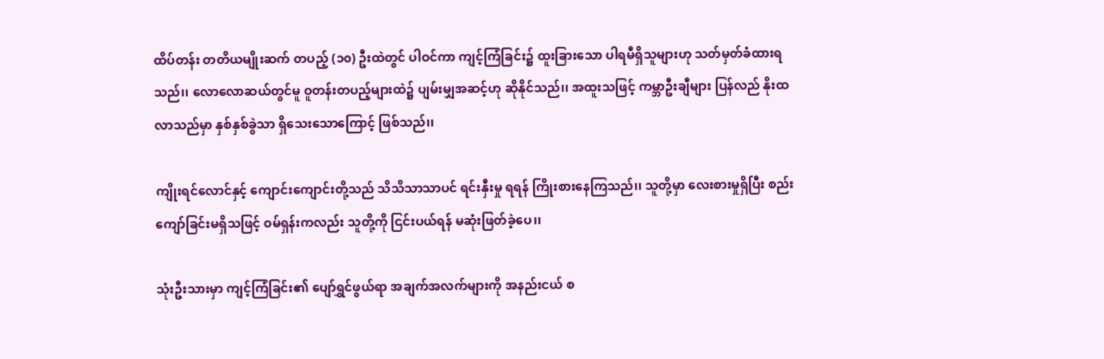ထိပ်တန်း တတိယမျိုးဆက် တပည့် (၁၀) ဦးထဲတွင် ပါဝင်ကာ ကျင့်ကြံခြင်း၌ ထူးခြားသော ပါရမီရှိသူများဟု သတ်မှတ်ခံထားရသည်၊၊ လောလောဆယ်တွင်မူ ဝူတန်းတပည့်များထဲ၌ ပျမ်းမျှအဆင့်ဟု ဆိုနိုင်သည်၊၊ အထူးသဖြင့် ကမ္ဘာဦးချီများ ပြန်လည် နိုးထလာသည်မှာ နှစ်နှစ်ခွဲသာ ရှိသေးသောကြောင့် ဖြစ်သည်၊၊

ကျိုးရင်လောင်နှင့် ကျောင်းကျောင်းတို့သည် သိသိသာသာပင် ရင်းနှီးမှု ရရန် ကြိုးစားနေကြသည်၊၊ သူတို့မှာ လေးစားမှုရှိပြီး စည်းကျော်ခြင်းမရှိသဖြင့် ဝမ်ရှန်းကလည်း သူတို့ကို ငြင်းပယ်ရန် မဆုံးဖြတ်ခဲ့ပေ၊၊

သုံးဦးသားမှာ ကျင့်ကြံခြင်း၏ ပျော်ရွှင်ဖွယ်ရာ အချက်အလက်များကို အနည်းငယ် စ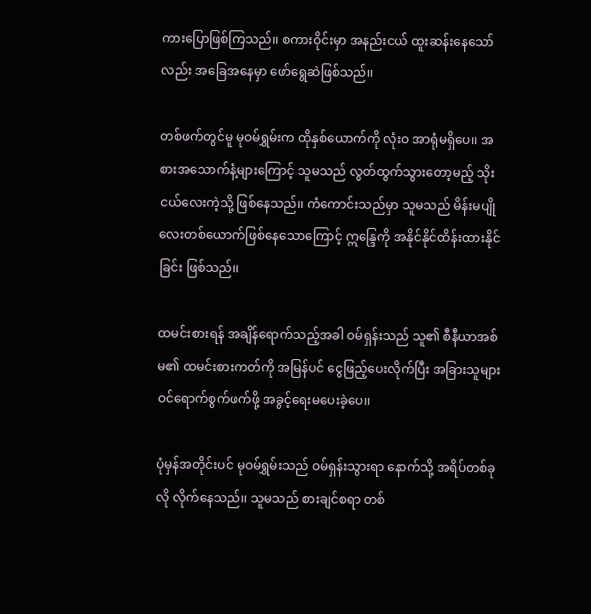ကားပြောဖြစ်ကြသည်၊၊ စကားဝိုင်းမှာ အနည်းငယ် ထူးဆန်းနေသော်လည်း အခြေအနေမှာ ဖော်ရွေဆဲဖြစ်သည်၊၊

တစ်ဖက်တွင်မူ မုဝမ်ရွှမ်းက ထိုနှစ်ယောက်ကို လုံးဝ အာရုံမရှိပေ၊၊ အစားအသောက်နံ့များကြောင့် သူမသည် လွတ်ထွက်သွားတော့မည့် သိုးငယ်လေးကဲ့သို့ ဖြစ်နေသည်၊၊ ကံကောင်းသည်မှာ သူမသည် မိန်းမပျိုလေးတစ်ယောက်ဖြစ်နေသောကြောင့် ဣန္ဒြေကို အနိုင်နိုင်ထိန်းထားနိုင်ခြင်း ဖြစ်သည်၊၊

ထမင်းစားရန် အချိန်ရောက်သည့်အခါ ဝမ်ရှန်းသည် သူ၏ စီနီယာအစ်မ၏ ထမင်းစားကတ်ကို အမြန်ပင် ငွေဖြည့်ပေးလိုက်ပြီး အခြားသူများ ဝင်ရောက်စွက်ဖက်ဖို့ အခွင့်ရေးမပေးခဲ့ပေ၊၊

ပုံမှန်အတိုင်းပင် မုဝမ်ရွှမ်းသည် ဝမ်ရှန်းသွားရာ နောက်သို့ အရိပ်တစ်ခုလို လိုက်နေသည်၊၊ သူမသည် စားချင်စရာ တစ်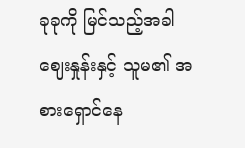ခုခုကို မြင်သည့်အခါ ဈေးနှုန်းနှင့် သူမ၏ အစားရှောင်နေ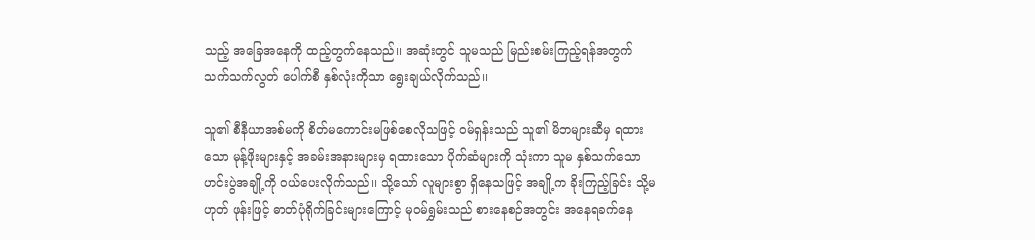သည့် အခြေအနေကို ထည့်တွက်နေသည်၊၊ အဆုံးတွင် သူမသည် မြည်းစမ်းကြည့်ရန်အတွက် သက်သက်လွတ် ပေါက်စီ နှစ်လုံးကိုသာ ရွေးချယ်လိုက်သည်၊၊

သူ၏ စီနီယာအစ်မကို စိတ်မကောင်းမဖြစ်စေလိုသဖြင့် ဝမ်ရှန်းသည် သူ၏ မိဘများဆီမှ ရထားသော မုန့်ဖိုးများနှင့် အခမ်းအနားများမှ ရထားသော ပိုက်ဆံများကို သုံးကာ သူမ နှစ်သက်သော ဟင်းပွဲအချို့ကို ဝယ်ပေးလိုက်သည်၊၊ သို့သော် လူများစွာ ရှိနေသဖြင့် အချို့က ခိုးကြည့်ခြင်း သို့မဟုတ် ဖုန်းဖြင့် ဓာတ်ပုံရိုက်ခြင်းများကြောင့် မုဝမ်ရွှမ်းသည် စားနေစဉ်အတွင်း အနေရခက်နေ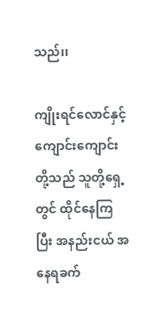သည်၊၊

ကျိုးရင်လောင်နှင့် ကျောင်းကျောင်းတို့သည် သူတို့ရှေ့တွင် ထိုင်နေကြပြီး အနည်းငယ် အနေရခက်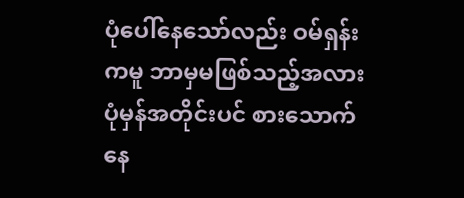ပုံပေါ်နေသော်လည်း ဝမ်ရှန်းကမူ ဘာမှမဖြစ်သည့်အလား ပုံမှန်အတိုင်းပင် စားသောက်နေ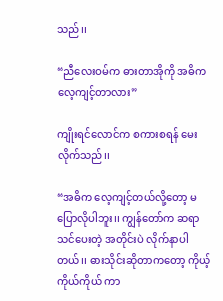သည်၊၊

“ညီလေးဝမ်က ဓားတာအိုကို အဓိကလေ့ကျင့်တာလား”

ကျိုးရင်လောင်က စကားစရန် မေးလိုက်သည်၊၊

“အဓိက လေ့ကျင့်တယ်လို့တော့ မပြောလိုပါဘူး၊၊ ကျွန်တော်က ဆရာ သင်ပေးတဲ့ အတိုင်းပဲ လိုက်နာပါတယ်၊၊ ဓားသိုင်းဆိုတာကတော့ ကိုယ့်ကိုယ်ကိုယ် ကာ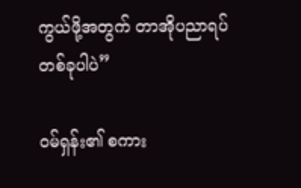ကွယ်ဖို့အတွက် တာအိုပညာရပ်တစ်ခုပါပဲ”

ဝမ်ရှန်း၏ စကား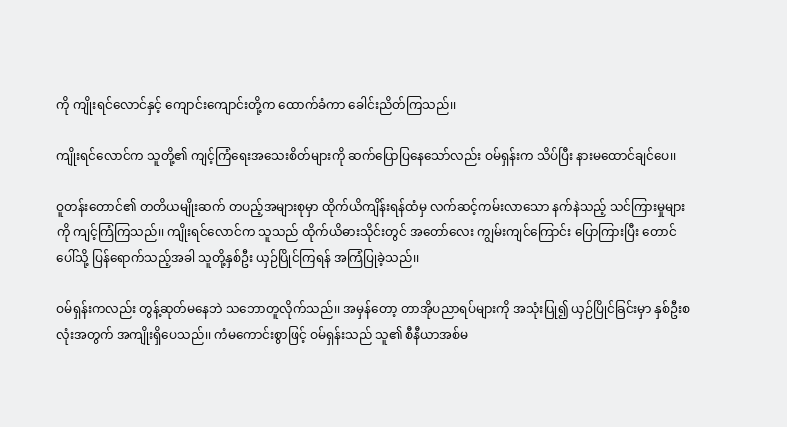ကို ကျိုးရင်လောင်နှင့် ကျောင်းကျောင်းတို့က ထောက်ခံကာ ခေါင်းညိတ်ကြသည်၊၊

ကျိုးရင်လောင်က သူတို့၏ ကျင့်ကြံရေးအသေးစိတ်များကို ဆက်ပြောပြနေသော်လည်း ဝမ်ရှန်းက သိပ်ပြီး နားမထောင်ချင်ပေ၊၊

ဝူတန်းတောင်၏ တတိယမျိုးဆက် တပည့်အများစုမှာ ထိုက်ယိကျိန်းရန်ထံမှ လက်ဆင့်ကမ်းလာသော နက်နဲသည့် သင်ကြားမှုများကို ကျင့်ကြံကြသည်၊၊ ကျိုးရင်လောင်က သူသည် ထိုက်ယိဓားသိုင်းတွင် အတော်လေး ကျွမ်းကျင်ကြောင်း ပြောကြားပြီး တောင်ပေါ်သို့ ပြန်ရောက်သည့်အခါ သူတို့နှစ်ဦး ယှဉ်ပြိုင်ကြရန် အကြံပြုခဲ့သည်၊၊

ဝမ်ရှန်းကလည်း တွန့်ဆုတ်မနေဘဲ သဘောတူလိုက်သည်၊၊ အမှန်တော့ တာအိုပညာရပ်များကို အသုံးပြု၍ ယှဉ်ပြိုင်ခြင်းမှာ နှစ်ဦးစလုံးအတွက် အကျိုးရှိပေသည်၊၊ ကံမကောင်းစွာဖြင့် ဝမ်ရှန်းသည် သူ၏ စီနီယာအစ်မ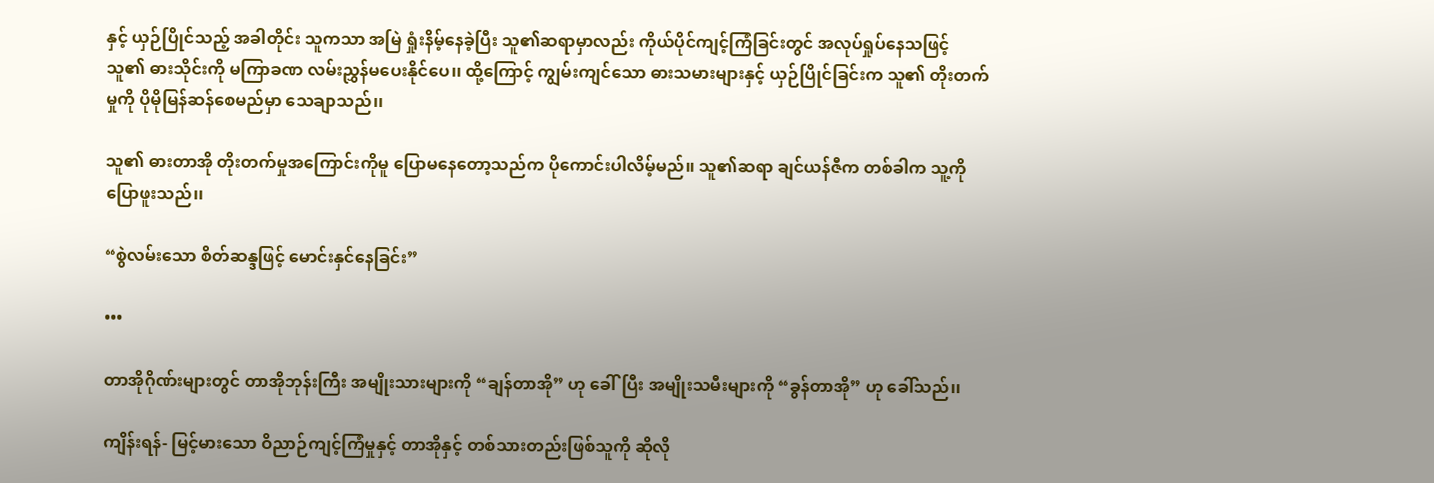နှင့် ယှဉ်ပြိုင်သည့် အခါတိုင်း သူကသာ အမြဲ ရှုံးနိမ့်နေခဲ့ပြီး သူ၏ဆရာမှာလည်း ကိုယ်ပိုင်ကျင့်ကြံခြင်းတွင် အလုပ်ရှုပ်နေသဖြင့် သူ၏ ဓားသိုင်းကို မကြာခဏ လမ်းညွှန်မပေးနိုင်ပေ၊၊ ထို့ကြောင့် ကျွမ်းကျင်သော ဓားသမားများနှင့် ယှဉ်ပြိုင်ခြင်းက သူ၏ တိုးတက်မှုကို ပိုမိုမြန်ဆန်စေမည်မှာ သေချာသည်၊၊

သူ၏ ဓားတာအို တိုးတက်မှုအကြောင်းကိုမူ ပြောမနေတော့သည်က ပိုကောင်းပါလိမ့်မည်၊၊ သူ၏ဆရာ ချင်ယန်ဇီက တစ်ခါက သူ့ကို ပြောဖူးသည်၊၊

“စွဲလမ်းသော စိတ်ဆန္ဒဖြင့် မောင်းနှင်နေခြင်း”

•••

တာအိုဂိုဏ်းများတွင် တာအိုဘုန်းကြီး အမျိုးသားများကို “ချန်တာအို” ဟု ခေါ်ပြီး အမျိုးသမီးများကို “ခွန်တာအို” ဟု ခေါ်သည်၊၊

ကျိန်းရန်- မြင့်မားသော ဝိညာဉ်ကျင့်ကြံမှုနှင့် တာအိုနှင့် တစ်သားတည်းဖြစ်သူကို ဆိုလို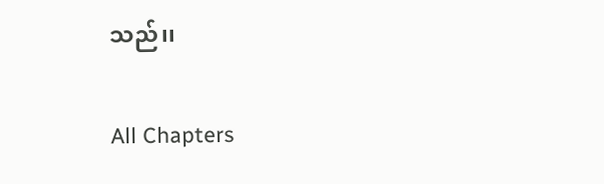သည်၊၊

All Chapters